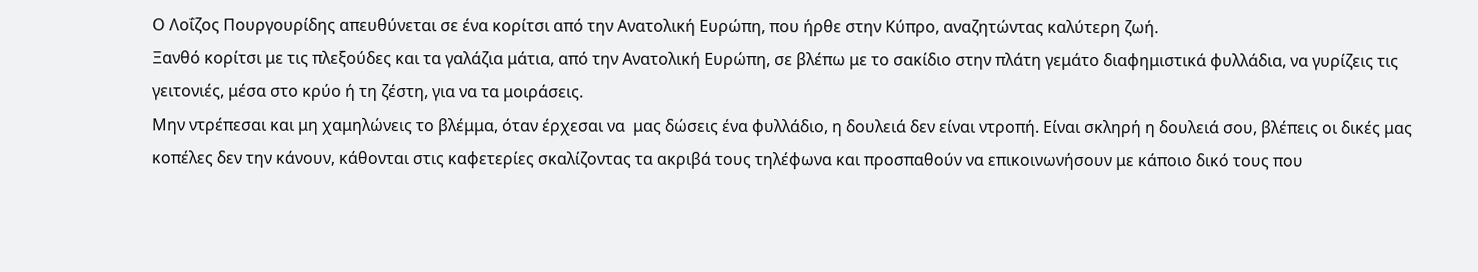Ο Λοΐζος Πουργουρίδης απευθύνεται σε ένα κορίτσι από την Ανατολική Ευρώπη, που ήρθε στην Κύπρο, αναζητώντας καλύτερη ζωή.
Ξανθό κορίτσι με τις πλεξούδες και τα γαλάζια μάτια, από την Ανατολική Ευρώπη, σε βλέπω με το σακίδιο στην πλάτη γεμάτο διαφημιστικά φυλλάδια, να γυρίζεις τις γειτονιές, μέσα στο κρύο ή τη ζέστη, για να τα μοιράσεις.
Μην ντρέπεσαι και μη χαμηλώνεις το βλέμμα, όταν έρχεσαι να  μας δώσεις ένα φυλλάδιο, η δουλειά δεν είναι ντροπή. Είναι σκληρή η δουλειά σου, βλέπεις οι δικές μας κοπέλες δεν την κάνουν, κάθονται στις καφετερίες σκαλίζοντας τα ακριβά τους τηλέφωνα και προσπαθούν να επικοινωνήσουν με κάποιο δικό τους που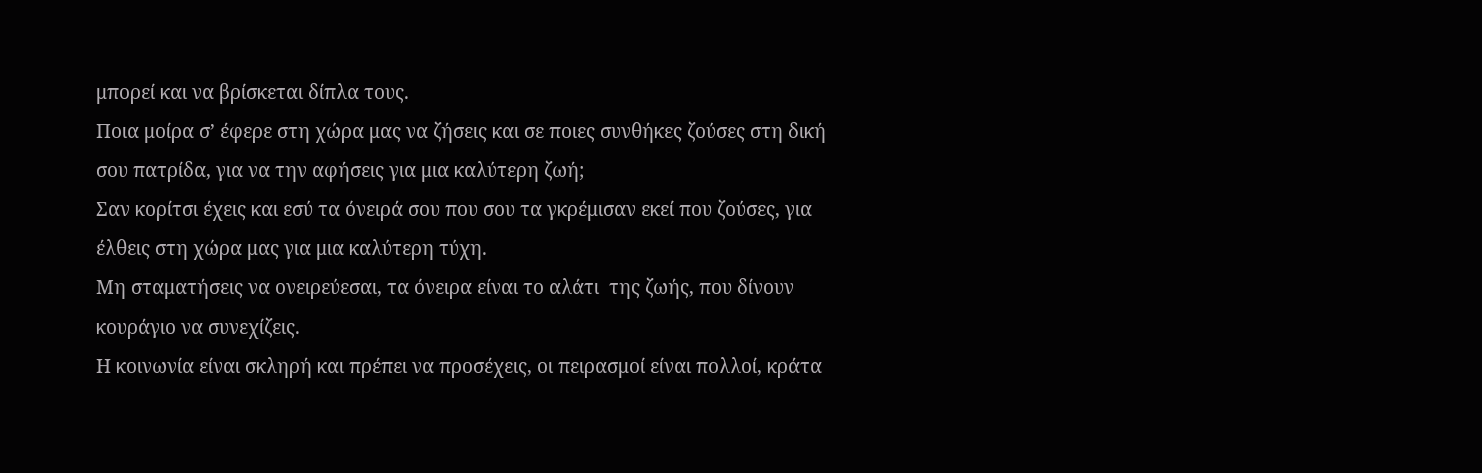μπορεί και να βρίσκεται δίπλα τους.
Ποια μοίρα σ’ έφερε στη χώρα μας να ζήσεις και σε ποιες συνθήκες ζούσες στη δική σου πατρίδα, για να την αφήσεις για μια καλύτερη ζωή;
Σαν κορίτσι έχεις και εσύ τα όνειρά σου που σου τα γκρέμισαν εκεί που ζούσες, για  έλθεις στη χώρα μας για μια καλύτερη τύχη.
Μη σταματήσεις να ονειρεύεσαι, τα όνειρα είναι το αλάτι  της ζωής, που δίνουν κουράγιο να συνεχίζεις.
Η κοινωνία είναι σκληρή και πρέπει να προσέχεις, οι πειρασμοί είναι πολλοί, κράτα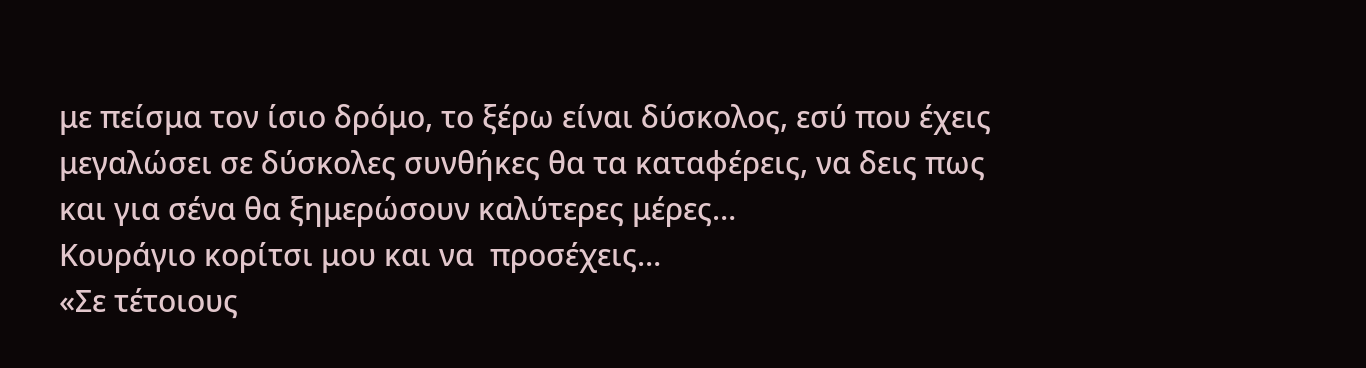με πείσμα τον ίσιο δρόμο, το ξέρω είναι δύσκολος, εσύ που έχεις μεγαλώσει σε δύσκολες συνθήκες θα τα καταφέρεις, να δεις πως και για σένα θα ξημερώσουν καλύτερες μέρες…
Κουράγιο κορίτσι μου και να  προσέχεις…
«Σε τέτοιους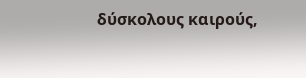δύσκολους καιρούς,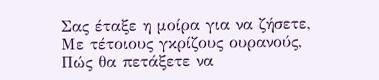Σας έταξε η μοίρα για να ζήσετε,
Με τέτοιους γκρίζους ουρανούς,
Πώς θα πετάξετε να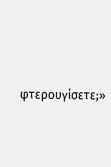φτερουγίσετε;»